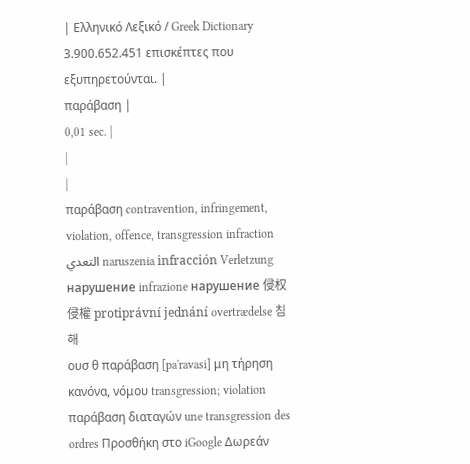| Ελληνικό Λεξικό / Greek Dictionary 3.900.652.451 επισκέπτες που εξυπηρετούνται. |
παράβαση |
0,01 sec. |
|
|
παράβαση contravention, infringement, violation, offence, transgression infraction التعدي naruszenia infracción Verletzung нарушение infrazione нарушение 侵权 侵權 protiprávní jednání overtrædelse 침해
ουσ θ παράβαση [pa'ravasi] μη τήρηση κανόνα, νόμου transgression; violation παράβαση διαταγών une transgression des ordres Προσθήκη στο iGoogle Δωρεάν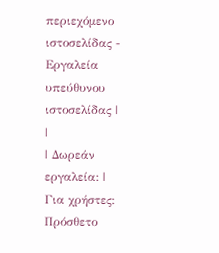περιεχόμενο ιστοσελίδας - Εργαλεία υπεύθυνου ιστοσελίδας |
|
| Δωρεάν εργαλεία: |
Για χρήστες:
Πρόσθετο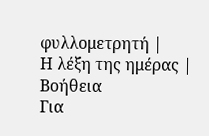φυλλομετρητή |
Η λέξη της ημέρας |
Βοήθεια
Για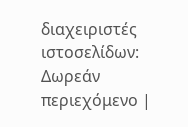διαχειριστές ιστοσελίδων: Δωρεάν περιεχόμενο |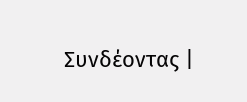Συνδέοντας |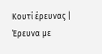Κουτί έρευνας | Έρευνα με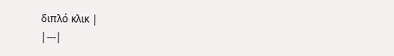διπλό κλικ |
|---|